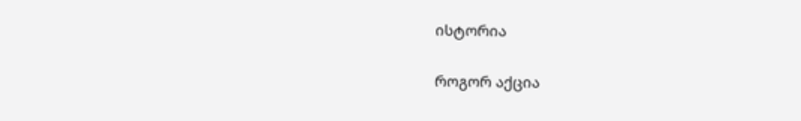ისტორია

როგორ აქცია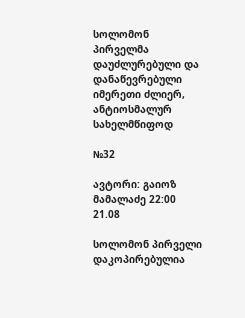სოლომონ პირველმა დაუძლურებული და დანაწევრებული იმერეთი ძლიერ, ანტიოსმალურ სახელმწიფოდ

№32

ავტორი: გაიოზ მამალაძე 22:00 21.08

სოლომონ პირველი
დაკოპირებულია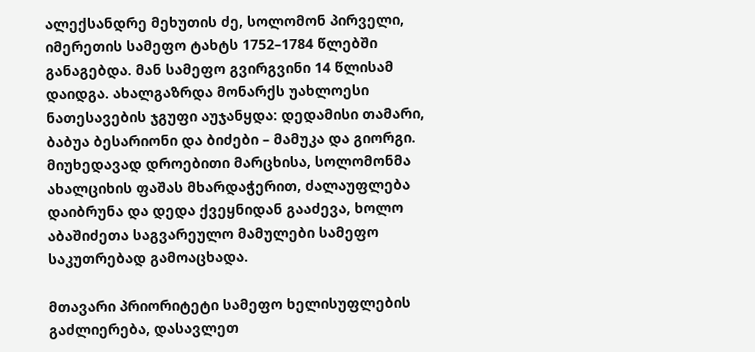ალექსანდრე მეხუთის ძე, სოლომონ პირველი, იმერეთის სამეფო ტახტს 1752–1784 წლებში განაგებდა. მან სამეფო გვირგვინი 14 წლისამ დაიდგა. ახალგაზრდა მონარქს უახლოესი ნათესავების ჯგუფი აუჯანყდა: დედამისი თამარი, ბაბუა ბესარიონი და ბიძები – მამუკა და გიორგი. მიუხედავად დროებითი მარცხისა, სოლომონმა ახალციხის ფაშას მხარდაჭერით, ძალაუფლება დაიბრუნა და დედა ქვეყნიდან გააძევა, ხოლო აბაშიძეთა საგვარეულო მამულები სამეფო საკუთრებად გამოაცხადა.

მთავარი პრიორიტეტი სამეფო ხელისუფლების გაძლიერება, დასავლეთ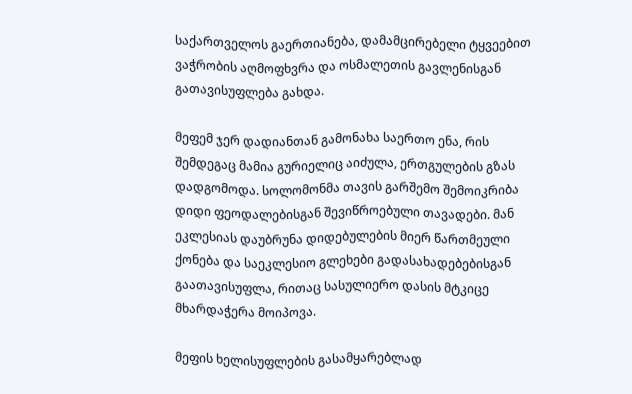საქართველოს გაერთიანება, დამამცირებელი ტყვეებით ვაჭრობის აღმოფხვრა და ოსმალეთის გავლენისგან გათავისუფლება გახდა.

მეფემ ჯერ დადიანთან გამონახა საერთო ენა, რის შემდეგაც მამია გურიელიც აიძულა, ერთგულების გზას დადგომოდა. სოლომონმა თავის გარშემო შემოიკრიბა დიდი ფეოდალებისგან შევიწროებული თავადები. მან ეკლესიას დაუბრუნა დიდებულების მიერ წართმეული ქონება და საეკლესიო გლეხები გადასახადებებისგან გაათავისუფლა, რითაც სასულიერო დასის მტკიცე მხარდაჭერა მოიპოვა.

მეფის ხელისუფლების გასამყარებლად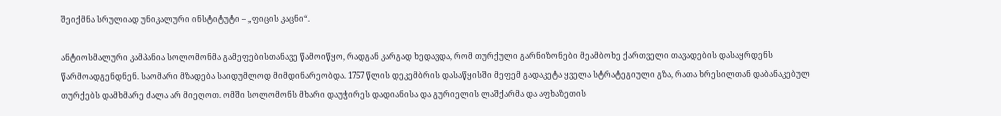შეიქმნა სრულიად უნიკალური ინსტიტუტი – „ფიცის კაცნი“.

ანტიოსმალური კამპანია სოლომონმა გამეფებისთანავე წამოიწყო, რადგან კარგად ხედავდა, რომ თურქული გარნიზონები მეამბოხე ქართველი თავადების დასაყრდენს წარმოადგენდნენ. საომარი მზადება საიდუმლოდ მიმდინარეობდა. 1757 წლის დეკემბრის დასაწყისში მეფემ გადაკეტა ყველა სტრატეგიული გზა, რათა ხრესილთან დაბანაკებულ თურქებს დამხმარე ძალა არ მიეღოთ. ომში სოლომონს მხარი დაუჭირეს დადიანისა და გურიელის ლაშქარმა და აფხაზეთის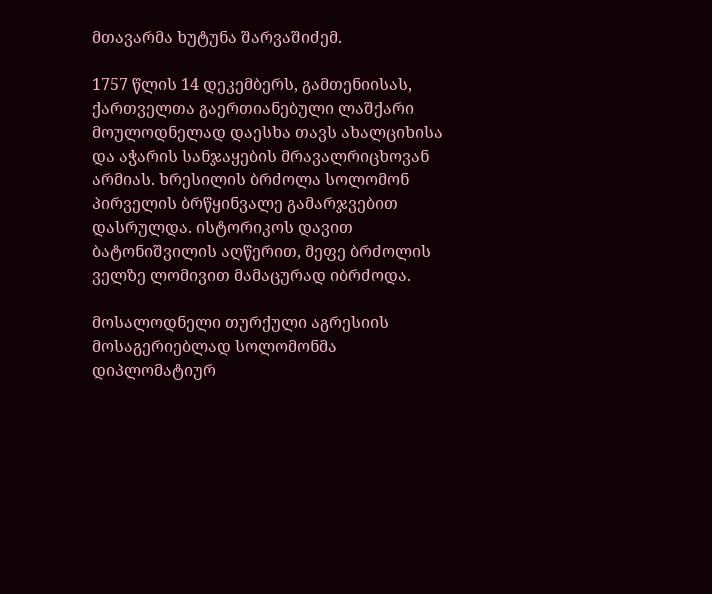მთავარმა ხუტუნა შარვაშიძემ.

1757 წლის 14 დეკემბერს, გამთენიისას, ქართველთა გაერთიანებული ლაშქარი მოულოდნელად დაესხა თავს ახალციხისა და აჭარის სანჯაყების მრავალრიცხოვან არმიას. ხრესილის ბრძოლა სოლომონ პირველის ბრწყინვალე გამარჯვებით დასრულდა. ისტორიკოს დავით ბატონიშვილის აღწერით, მეფე ბრძოლის ველზე ლომივით მამაცურად იბრძოდა.

მოსალოდნელი თურქული აგრესიის მოსაგერიებლად სოლომონმა დიპლომატიურ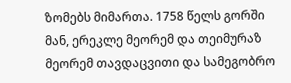ზომებს მიმართა. 1758 წელს გორში მან, ერეკლე მეორემ და თეიმურაზ მეორემ თავდაცვითი და სამეგობრო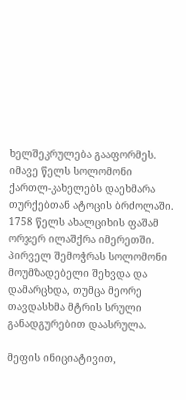ხელშეკრულება გააფორმეს. იმავე წელს სოლომონი ქართლ-კახელებს დაეხმარა თურქებთან ატოცის ბრძოლაში. 1758 წელს ახალციხის ფაშამ ორჯერ ილაშქრა იმერეთში. პირველ შემოჭრას სოლომონი მოუმზადებელი შეხვდა და დამარცხდა, თუმცა მეორე თავდასხმა მტრის სრული განადგურებით დაასრულა.

მეფის ინიციატივით,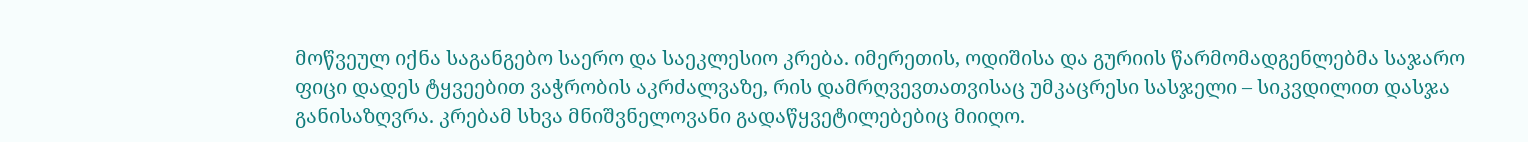მოწვეულ იქნა საგანგებო საერო და საეკლესიო კრება. იმერეთის, ოდიშისა და გურიის წარმომადგენლებმა საჯარო ფიცი დადეს ტყვეებით ვაჭრობის აკრძალვაზე, რის დამრღვევთათვისაც უმკაცრესი სასჯელი – სიკვდილით დასჯა განისაზღვრა. კრებამ სხვა მნიშვნელოვანი გადაწყვეტილებებიც მიიღო.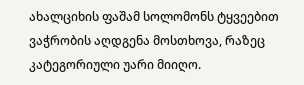ახალციხის ფაშამ სოლომონს ტყვეებით ვაჭრობის აღდგენა მოსთხოვა, რაზეც კატეგორიული უარი მიიღო.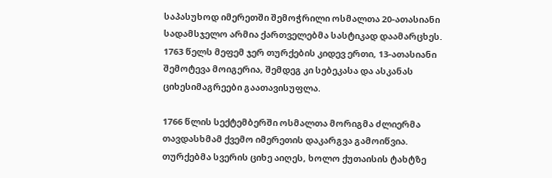საპასუხოდ იმერეთში შემოჭრილი ოსმალთა 20-ათასიანი სადამსჯელო არმია ქართველებმა სასტიკად დაამარცხეს. 1763 წელს მეფემ ჯერ თურქების კიდევ ერთი, 13-ათასიანი შემოტევა მოიგერია, შემდეგ კი სებეკასა და ასკანას ციხესიმაგრეები გაათავისუფლა.

1766 წლის სექტემბერში ოსმალთა მორიგმა ძლიერმა თავდასხმამ ქვემო იმერეთის დაკარგვა გამოიწვია. თურქებმა სვერის ციხე აიღეს, ხოლო ქუთაისის ტახტზე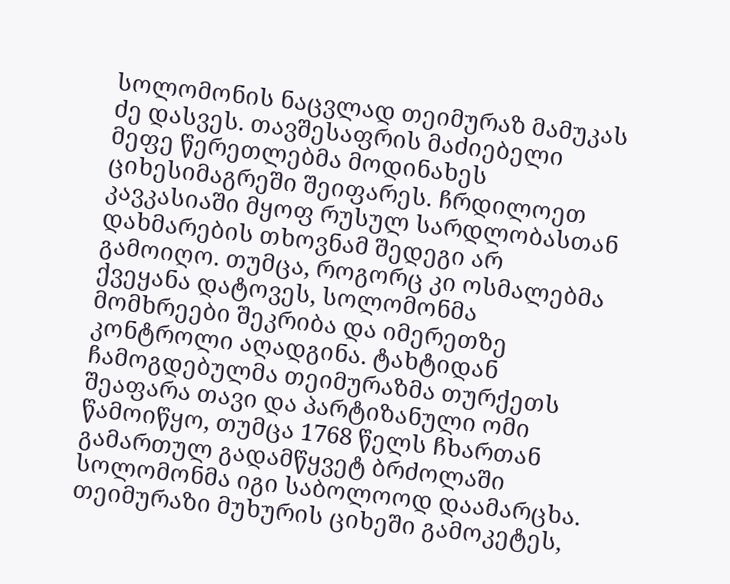სოლომონის ნაცვლად თეიმურაზ მამუკას ძე დასვეს. თავშესაფრის მაძიებელი მეფე წერეთლებმა მოდინახეს ციხესიმაგრეში შეიფარეს. ჩრდილოეთ კავკასიაში მყოფ რუსულ სარდლობასთან დახმარების თხოვნამ შედეგი არ გამოიღო. თუმცა, როგორც კი ოსმალებმა ქვეყანა დატოვეს, სოლომონმა მომხრეები შეკრიბა და იმერეთზე კონტროლი აღადგინა. ტახტიდან ჩამოგდებულმა თეიმურაზმა თურქეთს შეაფარა თავი და პარტიზანული ომი წამოიწყო, თუმცა 1768 წელს ჩხართან გამართულ გადამწყვეტ ბრძოლაში სოლომონმა იგი საბოლოოდ დაამარცხა. თეიმურაზი მუხურის ციხეში გამოკეტეს,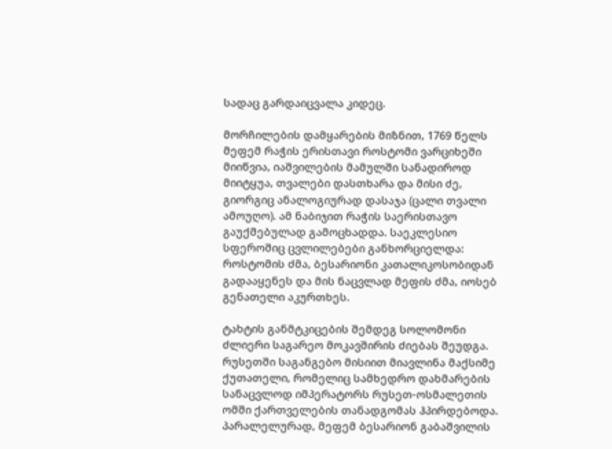სადაც გარდაიცვალა კიდეც.

მორჩილების დამყარების მიზნით, 1769 წელს მეფემ რაჭის ერისთავი როსტომი ვარციხეში მიიწვია, იაშვილების მამულში სანადიროდ მიიტყუა, თვალები დასთხარა და მისი ძე, გიორგიც ანალოგიურად დასაჯა (ცალი თვალი ამოუღო). ამ ნაბიჯით რაჭის საერისთავო გაუქმებულად გამოცხადდა. საეკლესიო სფეროშიც ცვლილებები განხორციელდა: როსტომის ძმა, ბესარიონი კათალიკოსობიდან გადააყენეს და მის ნაცვლად მეფის ძმა, იოსებ გენათელი აკურთხეს.

ტახტის განმტკიცების შემდეგ სოლომონი ძლიერი საგარეო მოკავშირის ძიებას შეუდგა. რუსეთში საგანგებო მისიით მიავლინა მაქსიმე ქუთათელი, რომელიც სამხედრო დახმარების სანაცვლოდ იმპერატორს რუსეთ-ოსმალეთის ომში ქართველების თანადგომას ჰპირდებოდა. პარალელურად, მეფემ ბესარიონ გაბაშვილის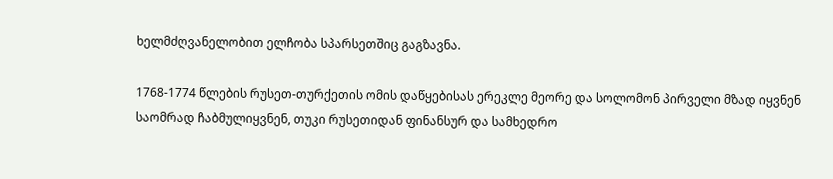ხელმძღვანელობით ელჩობა სპარსეთშიც გაგზავნა.

1768-1774 წლების რუსეთ-თურქეთის ომის დაწყებისას ერეკლე მეორე და სოლომონ პირველი მზად იყვნენ საომრად ჩაბმულიყვნენ, თუკი რუსეთიდან ფინანსურ და სამხედრო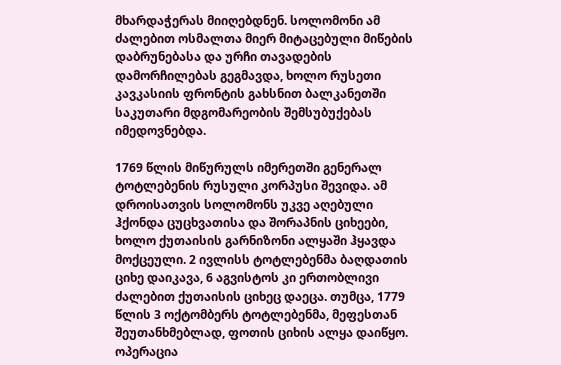მხარდაჭერას მიიღებდნენ. სოლომონი ამ ძალებით ოსმალთა მიერ მიტაცებული მიწების დაბრუნებასა და ურჩი თავადების დამორჩილებას გეგმავდა, ხოლო რუსეთი კავკასიის ფრონტის გახსნით ბალკანეთში საკუთარი მდგომარეობის შემსუბუქებას იმედოვნებდა.

1769 წლის მიწურულს იმერეთში გენერალ ტოტლებენის რუსული კორპუსი შევიდა. ამ დროისათვის სოლომონს უკვე აღებული ჰქონდა ცუცხვათისა და შორაპნის ციხეები, ხოლო ქუთაისის გარნიზონი ალყაში ჰყავდა მოქცეული. 2 ივლისს ტოტლებენმა ბაღდათის ციხე დაიკავა, 6 აგვისტოს კი ერთობლივი ძალებით ქუთაისის ციხეც დაეცა. თუმცა, 1779 წლის 3 ოქტომბერს ტოტლებენმა, მეფესთან შეუთანხმებლად, ფოთის ციხის ალყა დაიწყო. ოპერაცია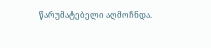წარუმატებელი აღმოჩნდა.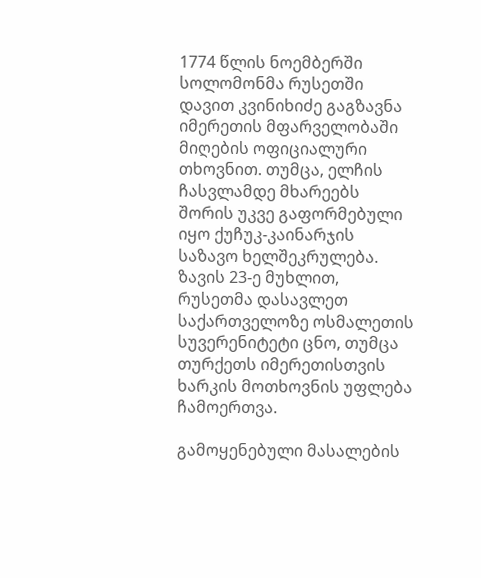1774 წლის ნოემბერში სოლომონმა რუსეთში დავით კვინიხიძე გაგზავნა იმერეთის მფარველობაში მიღების ოფიციალური თხოვნით. თუმცა, ელჩის ჩასვლამდე მხარეებს შორის უკვე გაფორმებული იყო ქუჩუკ-კაინარჯის საზავო ხელშეკრულება. ზავის 23-ე მუხლით, რუსეთმა დასავლეთ საქართველოზე ოსმალეთის სუვერენიტეტი ცნო, თუმცა თურქეთს იმერეთისთვის ხარკის მოთხოვნის უფლება ჩამოერთვა.

გამოყენებული მასალების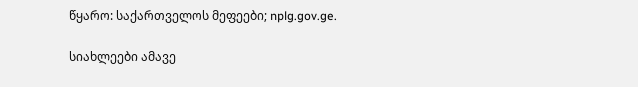წყარო: საქართველოს მეფეები; nplg.gov.ge.

სიახლეები ამავე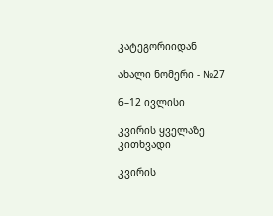კატეგორიიდან

ახალი ნომერი - №27

6–12 ივლისი

კვირის ყველაზე კითხვადი

კვირის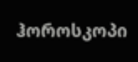ჰოროსკოპი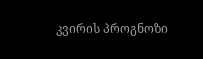კვირის პროგნოზი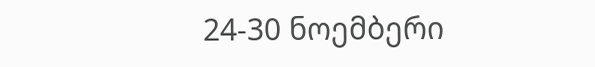24-30 ნოემბერი